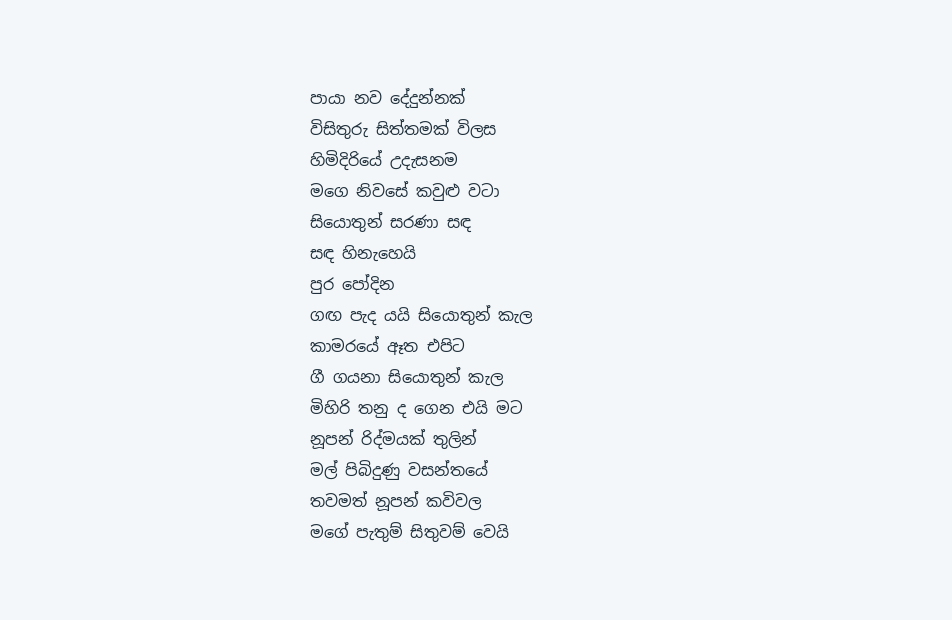පායා නව දේදුන්නක්
විසිතුරු සිත්තමක් විලස
හිමිදිරියේ උදැසනම
මගෙ නිවසේ කවුළු වටා
සියොතුන් සරණා සඳ
සඳ හිනැහෙයි
පුර පෝදින
ගඟ පැද යයි සියොතුන් කැල
කාමරයේ ඈත එපිට
ගී ගයනා සියොතුන් කැල
මිහිරි තනු ද ගෙන එයි මට
නූපන් රිද්මයක් තුලින්
මල් පිබිදුණු වසන්තයේ
තවමත් නූපන් කවිවල
මගේ පැතුම් සිතුවම් වෙයි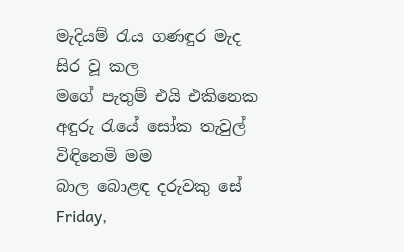මැදියම් රැය ගණඳුර මැද
සිර වූ කල
මගේ පැතුම් එයි එකිනෙක
අඳුරු රැයේ සෝක තැවුල්
විඳිනෙමි මම
බාල බොළඳ දරුවකු සේ
Friday,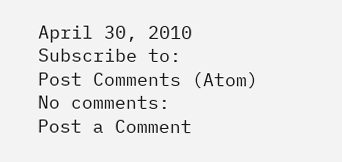April 30, 2010
Subscribe to:
Post Comments (Atom)
No comments:
Post a Comment